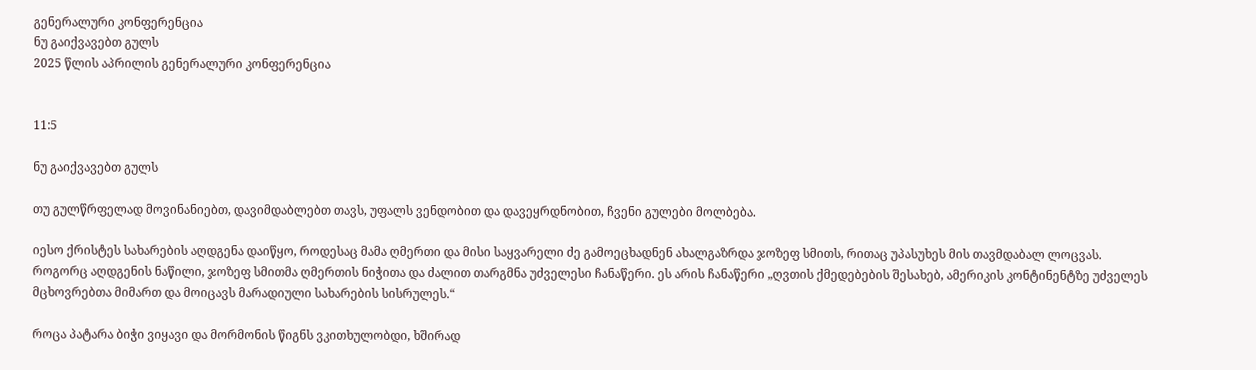გენერალური კონფერენცია
ნუ გაიქვავებთ გულს
2025 წლის აპრილის გენერალური კონფერენცია


11:5

ნუ გაიქვავებთ გულს

თუ გულწრფელად მოვინანიებთ, დავიმდაბლებთ თავს, უფალს ვენდობით და დავეყრდნობით, ჩვენი გულები მოლბება.

იესო ქრისტეს სახარების აღდგენა დაიწყო, როდესაც მამა ღმერთი და მისი საყვარელი ძე გამოეცხადნენ ახალგაზრდა ჯოზეფ სმითს, რითაც უპასუხეს მის თავმდაბალ ლოცვას. როგორც აღდგენის ნაწილი, ჯოზეფ სმითმა ღმერთის ნიჭითა და ძალით თარგმნა უძველესი ჩანაწერი. ეს არის ჩანაწერი „ღვთის ქმედებების შესახებ, ამერიკის კონტინენტზე უძველეს მცხოვრებთა მიმართ და მოიცავს მარადიული სახარების სისრულეს.“

როცა პატარა ბიჭი ვიყავი და მორმონის წიგნს ვკითხულობდი, ხშირად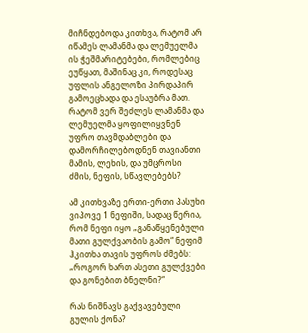მიჩნდებოდა კითხვა, რატომ არ იწამეს ლამანმა და ლემუელმა ის ჭეშმარიტებები, რომლებიც ეუწყათ, მაშინაც კი, როდესაც უფლის ანგელოზი პირდაპირ გამოეცხადა და ესაუბრა მათ. რატომ ვერ შეძლეს ლამანმა და ლემუელმა ყოფილიყვნენ უფრო თავმდაბლები და დამორჩილებოდნენ თავიანთი მამის, ლეხის, და უმცროსი ძმის, ნეფის, სწავლებებს?

ამ კითხვაზე ერთი-ერთი პასუხი ვიპოვე 1 ნეფიში, სადაც წერია, რომ ნეფი იყო „განაწყენებული მათი გულქვაობის გამო“ ნეფიმ ჰკითხა თავის უფროს ძმებს: „როგორ ხართ ასეთი გულქვები და გონებით ბნელნი?“

რას ნიშნავს გაქვავებული გულის ქონა?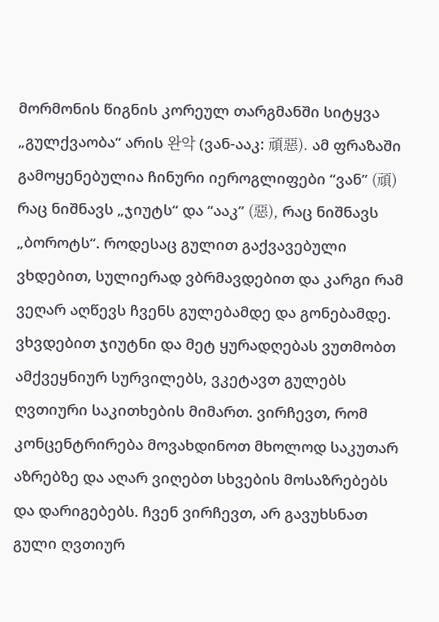მორმონის წიგნის კორეულ თარგმანში სიტყვა „გულქვაობა“ არის 완악 (ვან-ააკ: 頑惡). ამ ფრაზაში გამოყენებულია ჩინური იეროგლიფები “ვან” (頑) რაც ნიშნავს „ჯიუტს“ და “ააკ” (惡), რაც ნიშნავს „ბოროტს“. როდესაც გულით გაქვავებული ვხდებით, სულიერად ვბრმავდებით და კარგი რამ ვეღარ აღწევს ჩვენს გულებამდე და გონებამდე. ვხვდებით ჯიუტნი და მეტ ყურადღებას ვუთმობთ ამქვეყნიურ სურვილებს, ვკეტავთ გულებს ღვთიური საკითხების მიმართ. ვირჩევთ, რომ კონცენტრირება მოვახდინოთ მხოლოდ საკუთარ აზრებზე და აღარ ვიღებთ სხვების მოსაზრებებს და დარიგებებს. ჩვენ ვირჩევთ, არ გავუხსნათ გული ღვთიურ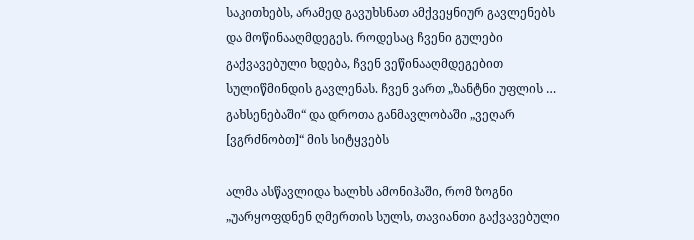საკითხებს, არამედ გავუხსნათ ამქვეყნიურ გავლენებს და მოწინააღმდეგეს. როდესაც ჩვენი გულები გაქვავებული ხდება, ჩვენ ვეწინააღმდეგებით სულიწმინდის გავლენას. ჩვენ ვართ „ზანტნი უფლის … გახსენებაში“ და დროთა განმავლობაში „ვეღარ [ვგრძნობთ]“ მის სიტყვებს

ალმა ასწავლიდა ხალხს ამონიჰაში, რომ ზოგნი „უარყოფდნენ ღმერთის სულს, თავიანთი გაქვავებული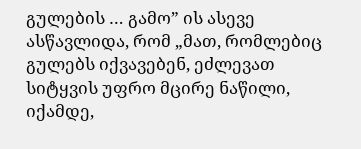გულების … გამო” ის ასევე ასწავლიდა, რომ „მათ, რომლებიც გულებს იქვავებენ, ეძლევათ სიტყვის უფრო მცირე ნაწილი, იქამდე,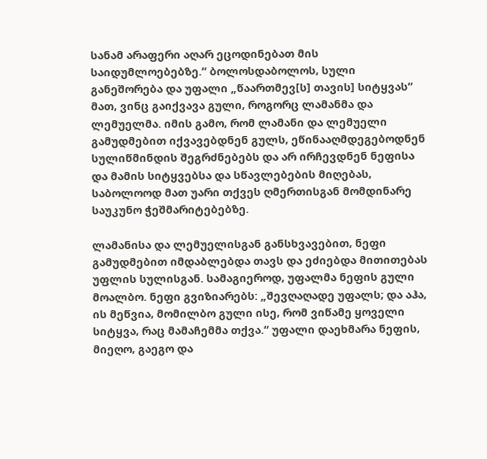სანამ არაფერი აღარ ეცოდინებათ მის საიდუმლოებებზე.“ ბოლოსდაბოლოს, სული განეშორება და უფალი „წაართმევ[ს] თავის] სიტყვას“ მათ, ვინც გაიქვავა გული, როგორც ლამანმა და ლემუელმა. იმის გამო, რომ ლამანი და ლემუელი გამუდმებით იქვავებდნენ გულს, ეწინააღმდეგებოდნენ სულიწმინდის შეგრძნებებს და არ ირჩევდნენ ნეფისა და მამის სიტყვებსა და სწავლებების მიღებას, საბოლოოდ მათ უარი თქვეს ღმერთისგან მომდინარე საუკუნო ჭეშმარიტებებზე.

ლამანისა და ლემუელისგან განსხვავებით, ნეფი გამუდმებით იმდაბლებდა თავს და ეძიებდა მითითებას უფლის სულისგან. სამაგიეროდ, უფალმა ნეფის გული მოალბო. ნეფი გვიზიარებს: „შევღაღადე უფალს; და აჰა, ის მეწვია, მომილბო გული ისე, რომ ვიწამე ყოველი სიტყვა, რაც მამაჩემმა თქვა.“ უფალი დაეხმარა ნეფის, მიეღო, გაეგო და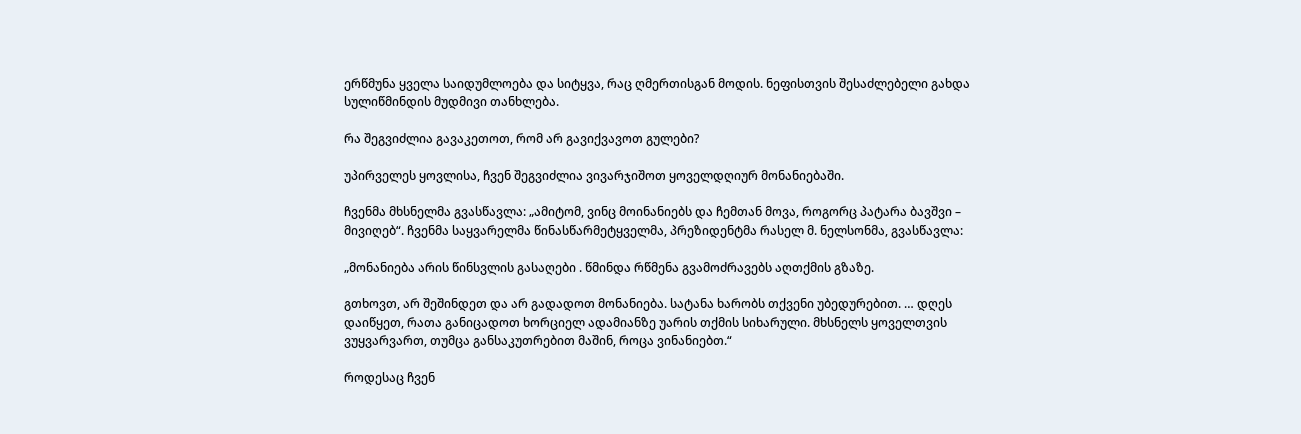ერწმუნა ყველა საიდუმლოება და სიტყვა, რაც ღმერთისგან მოდის. ნეფისთვის შესაძლებელი გახდა სულიწმინდის მუდმივი თანხლება.

რა შეგვიძლია გავაკეთოთ, რომ არ გავიქვავოთ გულები?

უპირველეს ყოვლისა, ჩვენ შეგვიძლია ვივარჯიშოთ ყოველდღიურ მონანიებაში.

ჩვენმა მხსნელმა გვასწავლა: „ამიტომ, ვინც მოინანიებს და ჩემთან მოვა, როგორც პატარა ბავშვი – მივიღებ“. ჩვენმა საყვარელმა წინასწარმეტყველმა, პრეზიდენტმა რასელ მ. ნელსონმა, გვასწავლა:

„მონანიება არის წინსვლის გასაღები . წმინდა რწმენა გვამოძრავებს აღთქმის გზაზე.

გთხოვთ, არ შეშინდეთ და არ გადადოთ მონანიება. სატანა ხარობს თქვენი უბედურებით. … დღეს დაიწყეთ, რათა განიცადოთ ხორციელ ადამიანზე უარის თქმის სიხარული. მხსნელს ყოველთვის ვუყვარვართ, თუმცა განსაკუთრებით მაშინ, როცა ვინანიებთ.“

როდესაც ჩვენ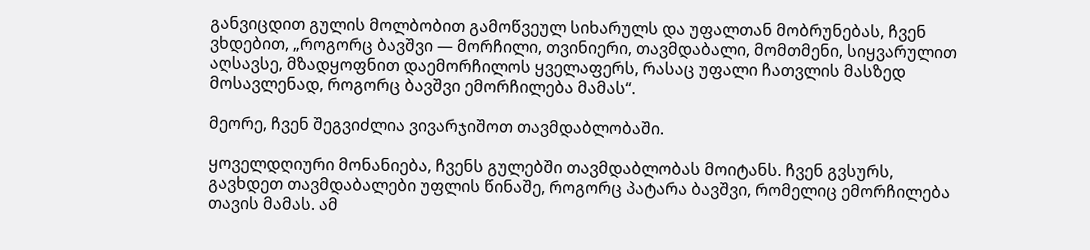განვიცდით გულის მოლბობით გამოწვეულ სიხარულს და უფალთან მობრუნებას, ჩვენ ვხდებით, „როგორც ბავშვი — მორჩილი, თვინიერი, თავმდაბალი, მომთმენი, სიყვარულით აღსავსე, მზადყოფნით დაემორჩილოს ყველაფერს, რასაც უფალი ჩათვლის მასზედ მოსავლენად, როგორც ბავშვი ემორჩილება მამას“.

მეორე, ჩვენ შეგვიძლია ვივარჯიშოთ თავმდაბლობაში.

ყოველდღიური მონანიება, ჩვენს გულებში თავმდაბლობას მოიტანს. ჩვენ გვსურს, გავხდეთ თავმდაბალები უფლის წინაშე, როგორც პატარა ბავშვი, რომელიც ემორჩილება თავის მამას. ამ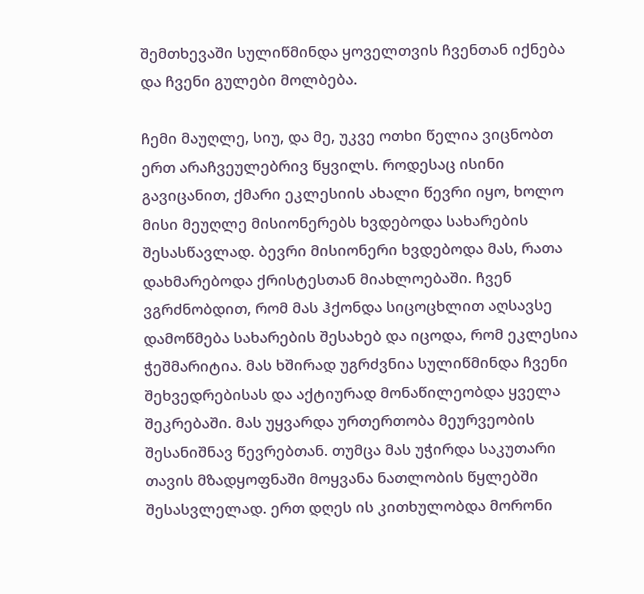შემთხევაში სულიწმინდა ყოველთვის ჩვენთან იქნება და ჩვენი გულები მოლბება.

ჩემი მაუღლე, სიუ, და მე, უკვე ოთხი წელია ვიცნობთ ერთ არაჩვეულებრივ წყვილს. როდესაც ისინი გავიცანით, ქმარი ეკლესიის ახალი წევრი იყო, ხოლო მისი მეუღლე მისიონერებს ხვდებოდა სახარების შესასწავლად. ბევრი მისიონერი ხვდებოდა მას, რათა დახმარებოდა ქრისტესთან მიახლოებაში. ჩვენ ვგრძნობდით, რომ მას ჰქონდა სიცოცხლით აღსავსე დამოწმება სახარების შესახებ და იცოდა, რომ ეკლესია ჭეშმარიტია. მას ხშირად უგრძვნია სულიწმინდა ჩვენი შეხვედრებისას და აქტიურად მონაწილეობდა ყველა შეკრებაში. მას უყვარდა ურთერთობა მეურვეობის შესანიშნავ წევრებთან. თუმცა მას უჭირდა საკუთარი თავის მზადყოფნაში მოყვანა ნათლობის წყლებში შესასვლელად. ერთ დღეს ის კითხულობდა მორონი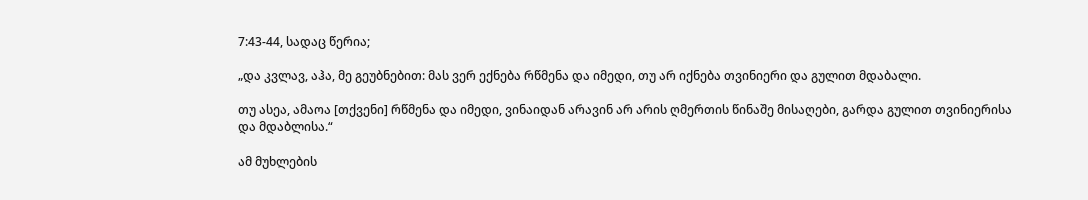7:43-44, სადაც წერია;

„და კვლავ, აჰა, მე გეუბნებით: მას ვერ ექნება რწმენა და იმედი, თუ არ იქნება თვინიერი და გულით მდაბალი.

თუ ასეა, ამაოა [თქვენი] რწმენა და იმედი, ვინაიდან არავინ არ არის ღმერთის წინაშე მისაღები, გარდა გულით თვინიერისა და მდაბლისა.“

ამ მუხლების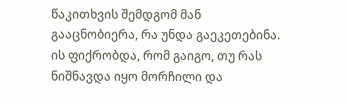წაკითხვის შემდგომ მან გააცნობიერა, რა უნდა გაეკეთებინა. ის ფიქრობდა, რომ გაიგო, თუ რას ნიშნავდა იყო მორჩილი და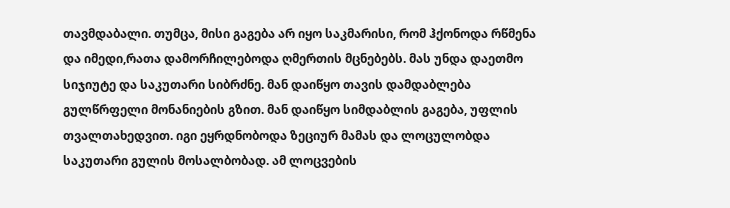თავმდაბალი. თუმცა, მისი გაგება არ იყო საკმარისი, რომ ჰქონოდა რწმენა და იმედი,რათა დამორჩილებოდა ღმერთის მცნებებს. მას უნდა დაეთმო სიჯიუტე და საკუთარი სიბრძნე. მან დაიწყო თავის დამდაბლება გულწრფელი მონანიების გზით. მან დაიწყო სიმდაბლის გაგება, უფლის თვალთახედვით. იგი ეყრდნობოდა ზეციურ მამას და ლოცულობდა საკუთარი გულის მოსალბობად. ამ ლოცვების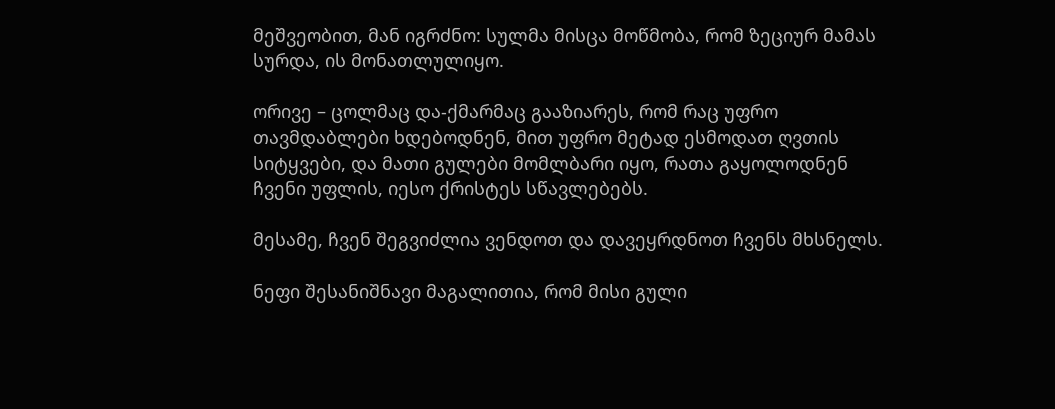მეშვეობით, მან იგრძნო: სულმა მისცა მოწმობა, რომ ზეციურ მამას სურდა, ის მონათლულიყო.

ორივე – ცოლმაც და-ქმარმაც გააზიარეს, რომ რაც უფრო თავმდაბლები ხდებოდნენ, მით უფრო მეტად ესმოდათ ღვთის სიტყვები, და მათი გულები მომლბარი იყო, რათა გაყოლოდნენ ჩვენი უფლის, იესო ქრისტეს სწავლებებს.

მესამე, ჩვენ შეგვიძლია ვენდოთ და დავეყრდნოთ ჩვენს მხსნელს.

ნეფი შესანიშნავი მაგალითია, რომ მისი გული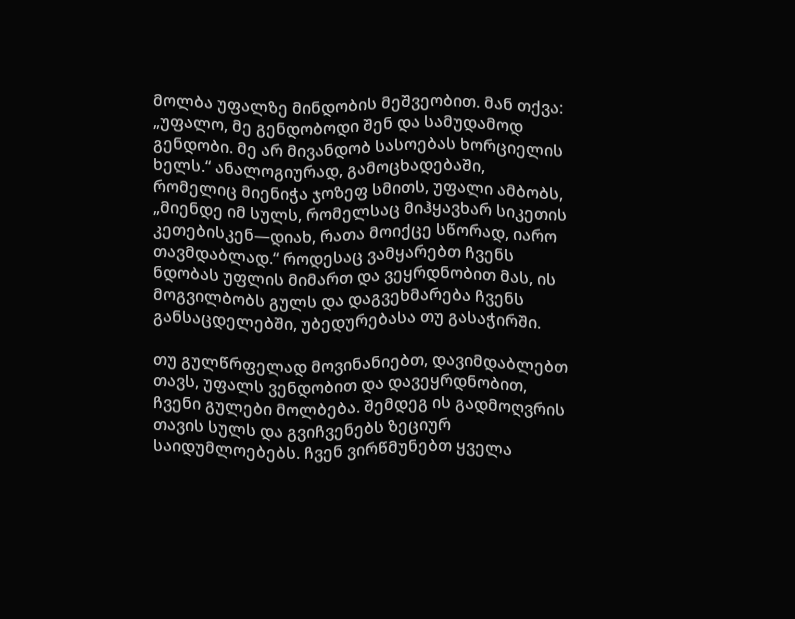მოლბა უფალზე მინდობის მეშვეობით. მან თქვა: „უფალო, მე გენდობოდი შენ და სამუდამოდ გენდობი. მე არ მივანდობ სასოებას ხორციელის ხელს.“ ანალოგიურად, გამოცხადებაში, რომელიც მიენიჭა ჯოზეფ სმითს, უფალი ამბობს, „მიენდე იმ სულს, რომელსაც მიჰყავხარ სიკეთის კეთებისკენ—დიახ, რათა მოიქცე სწორად, იარო თავმდაბლად.“ როდესაც ვამყარებთ ჩვენს ნდობას უფლის მიმართ და ვეყრდნობით მას, ის მოგვილბობს გულს და დაგვეხმარება ჩვენს განსაცდელებში, უბედურებასა თუ გასაჭირში.

თუ გულწრფელად მოვინანიებთ, დავიმდაბლებთ თავს, უფალს ვენდობით და დავეყრდნობით, ჩვენი გულები მოლბება. შემდეგ ის გადმოღვრის თავის სულს და გვიჩვენებს ზეციურ საიდუმლოებებს. ჩვენ ვირწმუნებთ ყველა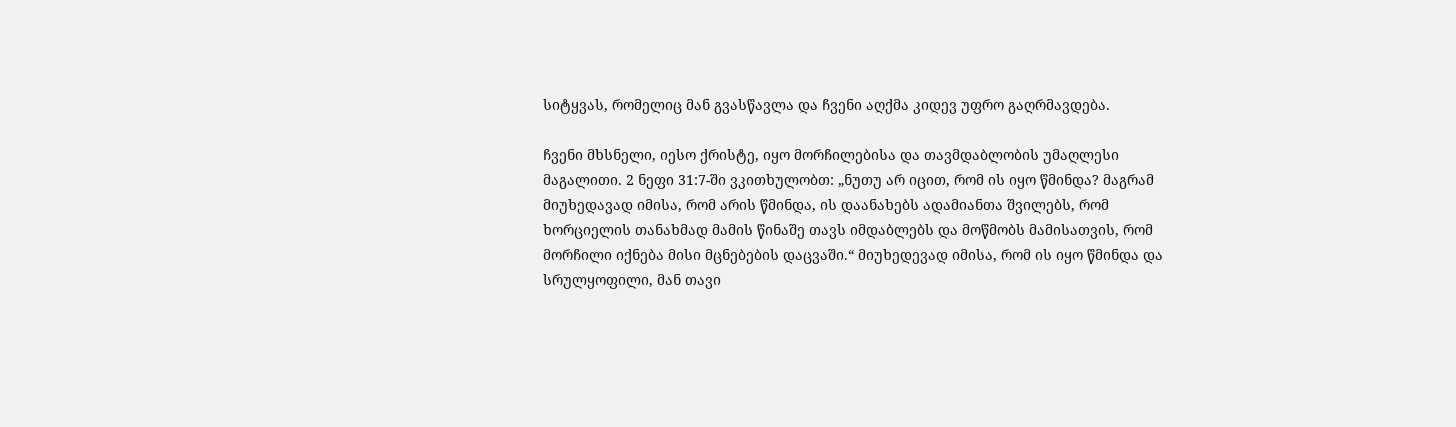სიტყვას, რომელიც მან გვასწავლა და ჩვენი აღქმა კიდევ უფრო გაღრმავდება.

ჩვენი მხსნელი, იესო ქრისტე, იყო მორჩილებისა და თავმდაბლობის უმაღლესი მაგალითი. 2 ნეფი 31:7-ში ვკითხულობთ: „ნუთუ არ იცით, რომ ის იყო წმინდა? მაგრამ მიუხედავად იმისა, რომ არის წმინდა, ის დაანახებს ადამიანთა შვილებს, რომ ხორციელის თანახმად მამის წინაშე თავს იმდაბლებს და მოწმობს მამისათვის, რომ მორჩილი იქნება მისი მცნებების დაცვაში.“ მიუხედევად იმისა, რომ ის იყო წმინდა და სრულყოფილი, მან თავი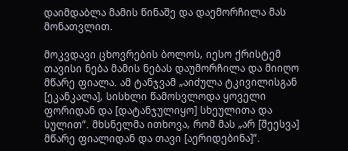დაიმდაბლა მამის წინაშე და დაემორჩილა მას მონათვლით.

მოკვდავი ცხოვრების ბოლოს, იესო ქრისტემ თავისი ნება მამის ნებას დაუმორჩილა და მიიღო მწარე ფიალა. ამ ტანჯვამ „აიძულა ტკივილისგან [ეკანკალა], სისხლი წამოსვლოდა ყოველი ფორიდან და [დატანჯულიყო] სხეულითა და სულით“. მხსნელმა ითხოვა, რომ მას „არ [შეესვა] მწარე ფიალიდან და თავი [აერიდებინა]“.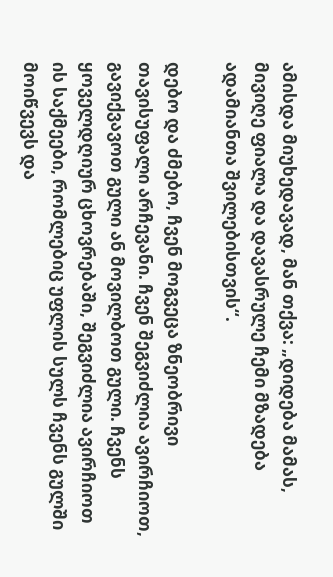ამისდა მიუხედავად, მან თქვა: „დიდება მამას, მივიღე ფიალა და დავასრულე ჩემი მზადება ადამიანთა შვილებისთვის“.

დებო და ძმებო, ჩვენ მოგვეცა ზნეობრივი თავისუფალი არჩევანი. ჩვენ შეგვიძლია ავირჩიოთ, გავიქვავოთ გული ან მოვილბოთ გული. ჩვენს ყოველდღიურ ცხოვრებაში, შეგვიძლია ავირჩიოთ ის საქმეები, რომლებიც უფლის სულს ჩვენს გულში მოიწვევს და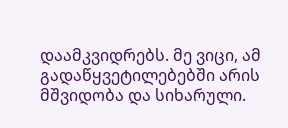დაამკვიდრებს. მე ვიცი, ამ გადაწყვეტილებებში არის მშვიდობა და სიხარული.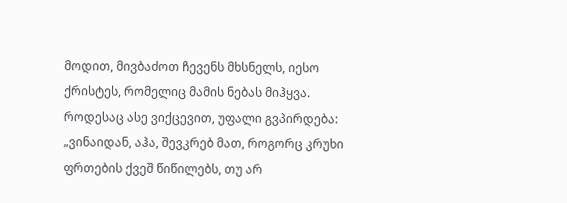მოდით, მივბაძოთ ჩევენს მხსნელს, იესო ქრისტეს, რომელიც მამის ნებას მიჰყვა. როდესაც ასე ვიქცევით, უფალი გვპირდება: „ვინაიდან, აჰა, შევკრებ მათ, როგორც კრუხი ფრთების ქვეშ წიწილებს, თუ არ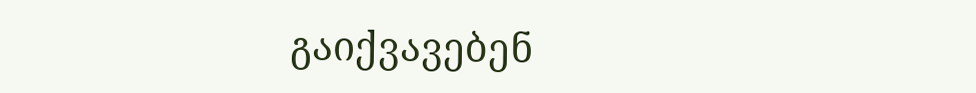გაიქვავებენ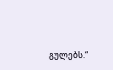გულებს.“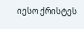იესო ქრისტეს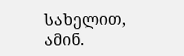სახელით, ამინ.